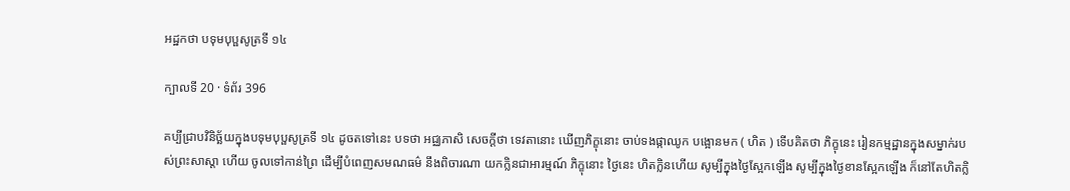អដ្ឋកថា បទុមបុប្ផសូត្រទី ១៤

ក្បាលទី 20 · ទំព័រ 396

គប្បីជ្រាបវិនិច្ឆ័យក្នុងបទុមបុប្ផសូត្រទី ១៤ ដូចតទៅនេះ បទថា អជ្ឈភាសិ សេចក្តីថា ទេវតានោះ ឃើញភិក្ខុនោះ ចាប់ទងផ្កាឈូក បង្អោនមក ( ហិត ) ទើបគិតថា ភិក្ខុនេះ រៀនកម្មដ្ឋានក្នុងសម្នាក់របស់ព្រះសាស្តា ហើយ ចូលទៅកាន់ព្រៃ ដើម្បីបំពេញសមណធម៌ នឹងពិចារណា យកក្លិនជាអារម្មណ៍ ភិក្ខុនោះ ថ្ងៃនេះ ហិតក្លិនហើយ សូម្បីក្នុងថ្ងៃស្អែកឡើង សូម្បីក្នុងថ្ងៃខានស្អែកឡើង ក៏នៅតែហិតក្លិ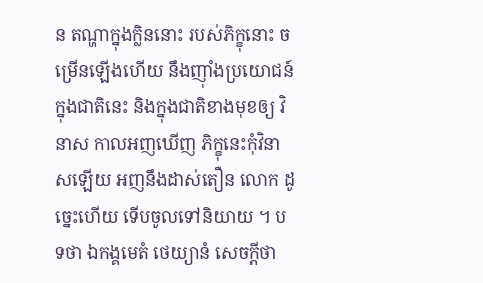ន តណ្ហាក្នុងក្លិននោះ របស់ភិក្ខុនោះ ចម្រើនឡើងហើយ នឹងញ៉ាំងប្រយោជន៍ក្នុងជាតិនេះ និងក្នុងជាតិខាងមុខឲ្យ វិនាស កាលអញឃើញ ភិក្ខុនេះកុំវិនាសឡើយ អញនឹងដាស់តឿន លោក ដូច្នេះហើយ ទើបចូលទៅនិយាយ ។ បទថា ឯកង្គមេតំ ថេយ្យានំ សេចក្តីថា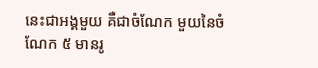នេះជាអង្គមួយ គឺជាចំណែក មួយនៃចំណែក ៥ មានរូ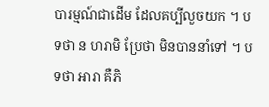បារម្មណ៍ជាដើម ដែលគប្បីលួចយក ។ បទថា ន ហរាមិ ប្រែថា មិនបាននាំទៅ ។ បទថា អារា គឺភិ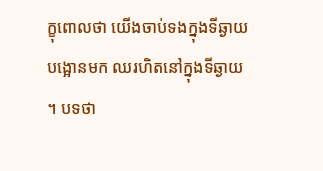ក្ខុពោលថា យើងចាប់ទងក្នុងទីឆ្ងាយបង្អោនមក ឈរហិតនៅក្នុងទីឆ្ងាយ ។ បទថា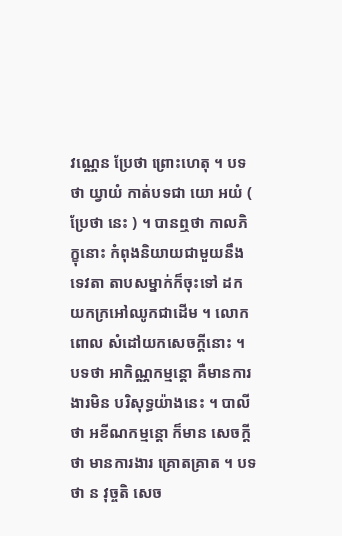វណ្ណេន ប្រែថា ព្រោះហេតុ ។ បទថា យ្វាយំ កាត់បទជា យោ អយំ ( ប្រែថា នេះ ) ។ បានឮថា កាលភិក្ខុនោះ កំពុងនិយាយជាមួយនឹង ទេវតា តាបសម្នាក់ក៏ចុះទៅ ដកយកក្រអៅឈូកជាដើម ។ លោកពោល សំដៅយកសេចក្តីនោះ ។ បទថា អាកិណ្ណកម្មន្តោ គឺមានការងារមិន បរិសុទ្ធយ៉ាងនេះ ។ បាលីថា អខីណកម្មន្តោ ក៏មាន សេចក្តីថា មានការងារ គ្រោតគ្រាត ។ បទថា ន វុច្ចតិ សេច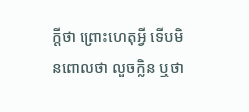ក្តីថា ព្រោះហេតុអ្វី ទើបមិនពោលថា លួចក្លិន ឬថា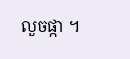លួចផ្កា ។